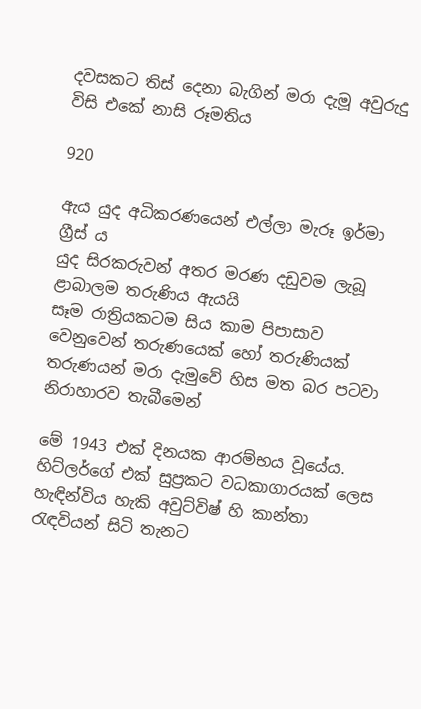දවසකට තිස් දෙනා බැගින් මරා දැමූ අවුරුදු විසි එකේ නාසි රූමතිය

920

ඇය යුද අධිකරණයෙන් එල්ලා මැරූ ඉර්මා ග්‍රීස් ය
යුද සිරකරුවන් අතර මරණ දඩුවම ලැබූ ළාබාලම තරුණිය ඇයයි
සෑම රාත්‍රියකටම සිය කාම පිපාසාව වෙනුවෙන් තරුණයෙක් හෝ තරුණියක්
තරුණයන් මරා දැමුවේ හිස මත බර පටවා නිරාහාරව තැබීමෙන්

මේ 1943 එක් දිනයක ආරම්භය වූයේය. හිට්ලර්ගේ එක් සුප්‍රකට වධකාගාරයක් ලෙස හැඳින්විය හැකි අවුට්විෂ් හි කාන්තා රැඳවියන් සිටි තැනට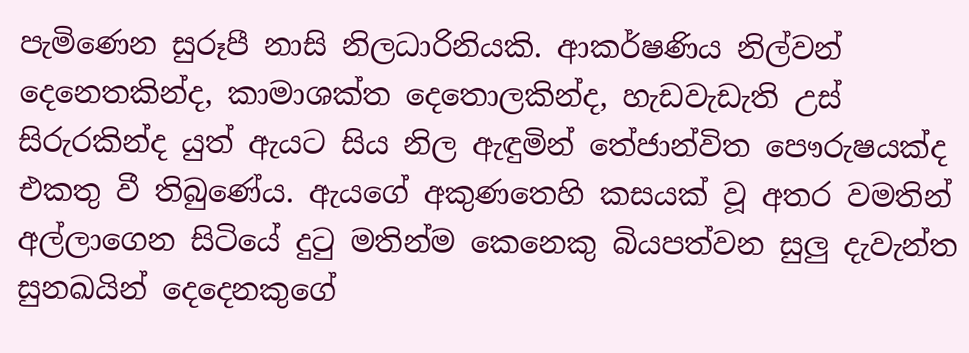පැමිණෙන සුරූපී නාසි නිලධාරිනියකි. ආකර්ෂණිය නිල්වන් දෙනෙතකින්ද, කාමාශක්ත දෙතොලකින්ද, හැඩවැඩැති උස් සිරුරකින්ද යුත් ඇයට සිය නිල ඇඳුමින් තේජාන්විත පෞරුෂයක්ද එකතු වී තිබුණේය. ඇයගේ අකුණතෙහි කසයක් වූ අතර වමතින් අල්ලාගෙන සිටියේ දුටු මතින්ම කෙනෙකු බියපත්වන සුලු දැවැන්ත සුනඛයින් දෙදෙනකුගේ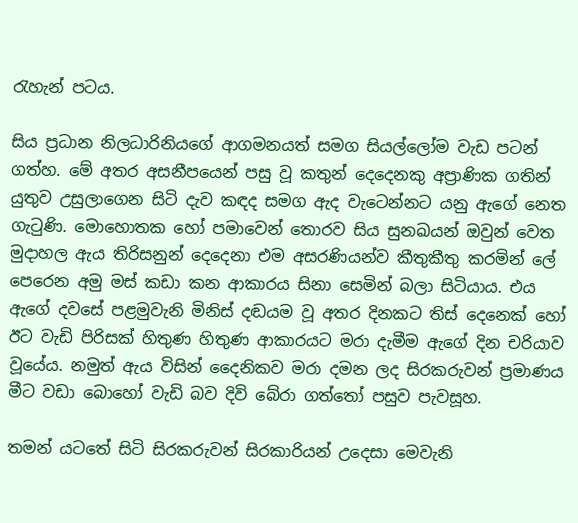රැහැන් පටය.

සිය ප්‍රධාන නිලධාරිනියගේ ආගමනයත් සමග සියල්ලෝම වැඩ පටන් ගත්හ. මේ අතර අසනීපයෙන් පසු වූ කතුන් දෙදෙනකු අප්‍රාණික ගතින් යුතුව උසුලාගෙන සිටි දැව කඳද සමග ඇද වැටෙන්නට යනු ඇගේ නෙත ගැටුණි. මොහොතක හෝ පමාවෙන් තොරව සිය සුනඛයන් ඔවුන් වෙත මුදාහල ඇය තිරිසනුන් දෙදෙනා එම අසරණියන්ව කීතුකීතු කරමින් ලේ පෙරෙන අමු මස් කඩා කන ආකාරය සිනා සෙමින් බලා සිටියාය. එය ඇගේ දවසේ පළමුවැනි මිනිස් දඬයම වූ අතර දිනකට තිස් දෙනෙක් හෝ ඊට වැඩි පිරිසක් හිතුණ හිතුණ ආකාරයට මරා දැමීම ඇගේ දින චරියාව වූයේය. නමුත් ඇය විසින් දෛනිකව මරා දමන ලද සිරකරුවන් ප්‍රමාණය මීට වඩා බොහෝ වැඩි බව දිවි බේරා ගත්තෝ පසුව පැවසූහ.

තමන් යටතේ සිටි සිරකරුවන් සිරකාරියන් උදෙසා මෙවැනි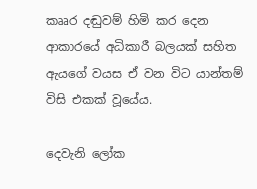කෲර දඬුවම් හිමි කර දෙන ආකාරයේ අධිකාරී බලයක් සහිත ඇයගේ වයස ඒ වන විට යාන්තම් විසි එකක් වූයේය.

දෙවැනි ලෝක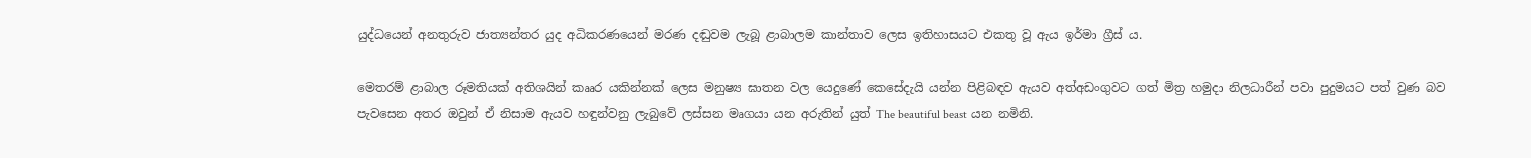යුද්ධයෙන් අනතුරුව ජාත්‍යන්තර යුද අධිකරණයෙන් මරණ දඬුවම ලැබූ ළාබාලම කාන්තාව ලෙස ඉතිහාසයට එකතු වූ ඇය ඉර්මා ග්‍රීස් ය.

මෙතරම් ළාබාල රූමතියක් අතිශයින් කෲර යකින්නක් ලෙස මනුෂ්‍ය ඝාතන වල යෙදුණේ කෙසේදැයි යන්න පිළිබඳව ඇයව අත්අඩංගුවට ගත් මිත්‍ර හමුදා නිලධාරීන් පවා පුදුමයට පත් වුණ බව පැවසෙන අතර ඔවුන් ඒ නිසාම ඇයව හඳුන්වනු ලැබුවේ ලස්සන මෘගයා යන අරුතින් යුත් The beautiful beast යන නමිනි.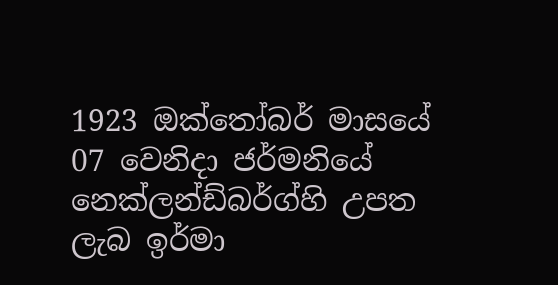1923 ඔක්තෝබර් මාසයේ 07 වෙනිදා ජර්මනියේ නෙක්ලන්ඩ්බර්ග්හි උපත ලැබ ඉර්මා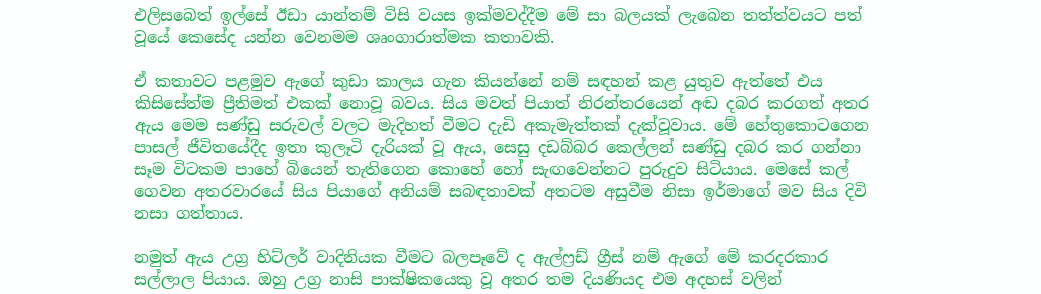එලිසබෙත් ඉල්සේ ඊඩා යාන්තම් විසි වයස ඉක්මවද්දීම මේ සා බලයක් ලැබෙන තත්ත්වයට පත් වූයේ කෙසේද යන්න වෙනමම ශෘංගාරාත්මක කතාවකි.

ඒ කතාවට පළමුව ඇගේ කුඩා කාලය ගැන කියන්නේ නම් සඳහන් කළ යුතුව ඇත්තේ එය කිසිසේත්ම ප්‍රීතිමත් එකක් නොවූ බවය. සිය මවත් පියාත් නිරන්තරයෙන් අඬ දබර කරගත් අතර ඇය මෙම සණ්ඩු සරුවල් වලට මැදිහත් වීමට දැඩි අකැමැත්තක් දැක්වූවාය. මේ හේතුකොටගෙන පාසල් ජීවිතයේදීද ඉතා කුලෑටි දැරියක් වූ ඇය, සෙසු දඩබ්බර කෙල්ලන් සණ්ඩු දබර කර ගන්නා සෑම විටකම පාහේ බියෙන් තැතිගෙන කොහේ හෝ සැඟවෙන්නට පුරුදුව සිටියාය. මෙසේ කල් ගෙවන අතරවාරයේ සිය පියාගේ අනියම් සබඳතාවක් අතටම අසුවීම නිසා ඉර්මාගේ මව සිය දිවි නසා ගත්තාය.

නමුත් ඇය උග්‍ර හිට්ලර් වාදිනියක වීමට බලපෑවේ ද ඇල්ෆ්‍රඩ් ග්‍රීස් නම් ඇගේ මේ කරදරකාර සල්ලාල පියාය. ඔහු උග්‍ර නාසි පාක්ෂිකයෙකු වූ අතර තම දියණියද එම අදහස් වලින්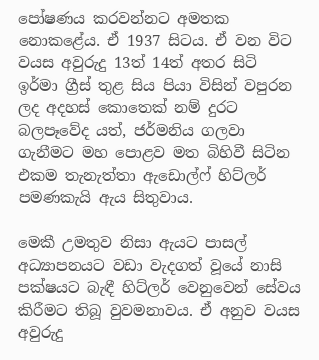පෝෂණය කරවන්නට අමතක නොකළේය. ඒ 1937 සිටය. ඒ වන විට වයස අවුරුදු 13ත් 14ත් අතර සිටි ඉර්මා ග්‍රීස් තුළ සිය පියා විසින් වපුරන ලද අදහස් කොතෙක් නම් දුරට බලපෑවේද යත්, ජර්මනිය ගලවා ගැනීමට මහ පොළව මත බිහිවී සිටින එකම තැනැත්තා ඇඩොල්ෆ් හිට්ලර් පමණකැයි ඇය සිතුවාය.

මෙකී උමතුව නිසා ඇයට පාසල් අධ්‍යාපනයට වඩා වැදගත් වූයේ නාසි පක්ෂයට බැඳී හිට්ලර් වෙනුවෙන් සේවය කිරීමට තිබූ වුවමනාවය. ඒ අනුව වයස අවුරුදු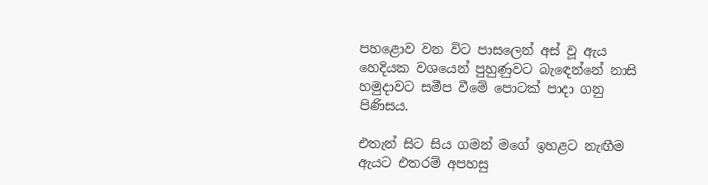පහළොව වන විට පාසලෙන් අස් වූ ඇය හෙදියක වශයෙන් පුහුණුවට බැඳෙන්නේ නාසි හමුදාවට සමීප වීමේ පොටක් පාදා ගනු පිණිසය.

එතැන් සිට සිය ගමන් මගේ ඉහළට නැඟීම ඇයට එතරම් අපහසු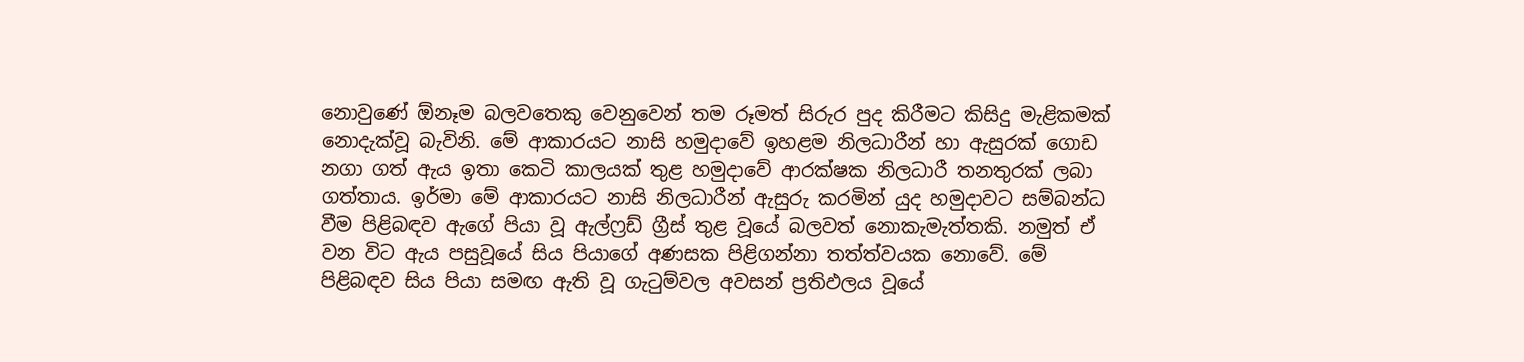නොවුණේ ඕනෑම බලවතෙකු වෙනුවෙන් තම රූමත් සිරුර පුද කිරීමට කිසිදු මැළිකමක් නොදැක්වූ බැවිනි. මේ ආකාරයට නාසි හමුදාවේ ඉහළම නිලධාරීන් හා ඇසුරක් ගොඩ නගා ගත් ඇය ඉතා කෙටි කාලයක් තුළ හමුදාවේ ආරක්ෂක නිලධාරී තනතුරක් ලබා ගත්තාය. ඉර්මා මේ ආකාරයට නාසි නිලධාරීන් ඇසුරු කරමින් යුද හමුදාවට සම්බන්ධ වීම පිළිබඳව ඇගේ පියා වූ ඇල්ෆ්‍රඩ් ග්‍රීස් තුළ වූයේ බලවත් නොකැමැත්තකි. නමුත් ඒ වන විට ඇය පසුවූයේ සිය පියාගේ අණසක පිළිගන්නා තත්ත්වයක නොවේ. මේ පිළිබඳව සිය පියා සමඟ ඇති වූ ගැටුම්වල අවසන් ප්‍රතිඵලය වූයේ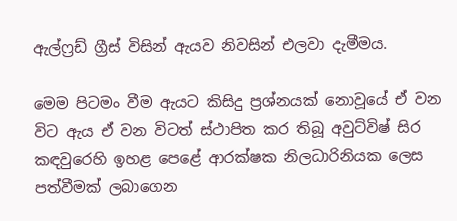ඇල්ෆ්‍රඩ් ග්‍රීස් විසින් ඇයව නිවසින් එලවා දැමීමය.

මෙම පිටමං වීම ඇයට කිසිදු ප්‍රශ්නයක් නොවූයේ ඒ වන විට ඇය ඒ වන විටත් ස්ථාපිත කර තිබූ අවුට්විෂ් සිර කඳවුරෙහි ඉහළ පෙළේ ආරක්ෂක නිලධාරිනියක ලෙස පත්වීමක් ලබාගෙන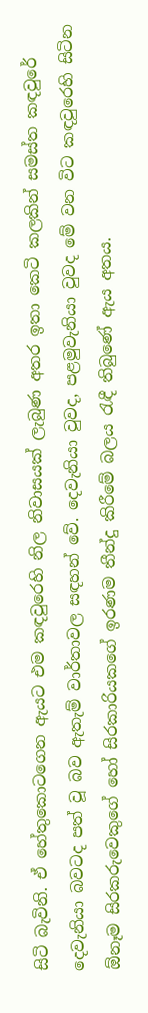සිටි බැවිනි. ඒ හේතුකොටගෙන ඇයට එම කඳවුරෙහි නිල නිවාසයක් ලැබුණ අතර ඉතා කෙටි කලකින් සමස්ත කඳවුරේ දෙවැනියා බවටද පත් වූ බව ඇතැම් වාර්තාවල සඳහන් වේ. දෙවැනියා වුවද, පළමුවැනියා වුවද මේ වන විට කඳවුරෙහි සිටින ඕනෑම සිරකරුවෙකුගේ හෝ සිරකාරියකගේ ඉරණම තීන්දු කිරීමේ බලය රැඳී තිබුණේ ඇය අතය.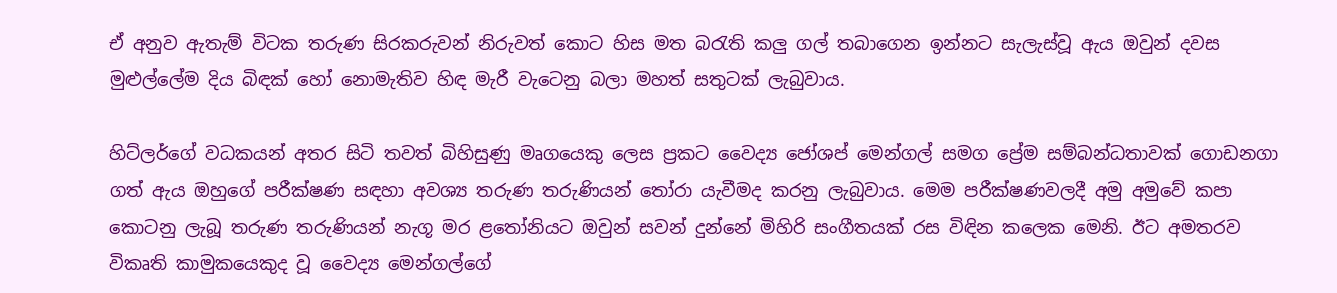ඒ අනුව ඇතැම් විටක තරුණ සිරකරුවන් නිරුවත් කොට හිස මත බරැති කලු ගල් තබාගෙන ඉන්නට සැලැස්වූ ඇය ඔවුන් දවස මුළුල්ලේම දිය බිඳක් හෝ නොමැතිව හිඳ මැරී වැටෙනු බලා මහත් සතුටක් ලැබුවාය.

හිට්ලර්ගේ වධකයන් අතර සිටි තවත් බිහිසුණු මෘගයෙකු ලෙස ප්‍රකට වෛද්‍ය ජෝශප් මෙන්ගල් සමග ප්‍රේම සම්බන්ධතාවක් ගොඩනගා ගත් ඇය ඔහුගේ පරීක්ෂණ සඳහා අවශ්‍ය තරුණ තරුණියන් තෝරා යැවීමද කරනු ලැබුවාය. මෙම පරීක්ෂණවලදී අමු අමුවේ කපා කොටනු ලැබූ තරුණ තරුණියන් නැගූ මර ළතෝනියට ඔවුන් සවන් දුන්නේ මිහිරි සංගීතයක් රස විඳින කලෙක මෙනි. ඊට අමතරව විකෘති කාමුකයෙකුද වූ වෛද්‍ය මෙන්ගල්ගේ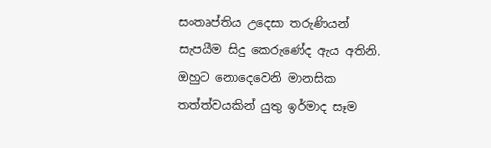සංතෘප්තිය උදෙසා තරුණියන් සැපයීම සිදු කෙරුණේද ඇය අතිනි. ඔහුට නොදෙවෙනි මානසික තත්ත්වයකින් යුතු ඉර්මාද සෑම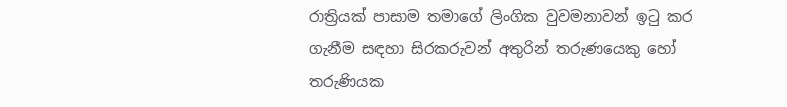රාත්‍රියක් පාසාම තමාගේ ලිංගික වුවමනාවන් ඉටු කර ගැනීම සඳහා සිරකරුවන් අතුරින් තරුණයෙකු හෝ තරුණියක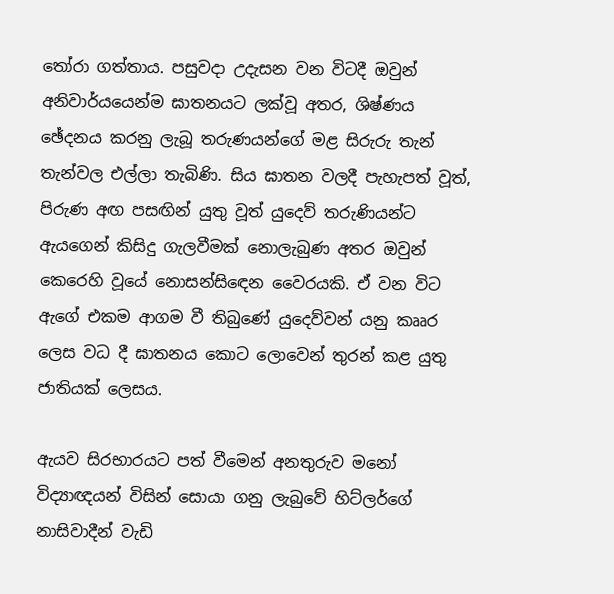තෝරා ගත්තාය. පසුවදා උදැසන වන විටදී ඔවුන් අනිවාර්යයෙන්ම ඝාතනයට ලක්වූ අතර, ශිෂ්ණය ඡේදනය කරනු ලැබූ තරුණයන්ගේ මළ සිරුරු තැන් තැන්වල එල්ලා තැබිණි. සිය ඝාතන වලදී පැහැපත් වූත්, පිරුණ අඟ පසඟින් යුතු වූත් යුදෙව් තරුණියන්ට ඇයගෙන් කිසිදු ගැලවීමක් නොලැබුණ අතර ඔවුන් කෙරෙහි වූයේ නොසන්සිඳෙන වෛරයකි. ඒ වන විට ඇගේ එකම ආගම වී තිබුණේ යුදෙව්වන් යනු කෲර ලෙස වධ දී ඝාතනය කොට ලොවෙන් තුරන් කළ යුතු ජාතියක් ලෙසය.

ඇයව සිරභාරයට පත් වීමෙන් අනතුරුව මනෝ විද්‍යාඥයන් විසින් සොයා ගනු ලැබුවේ හිට්ලර්ගේ නාසිවාදීන් වැඩි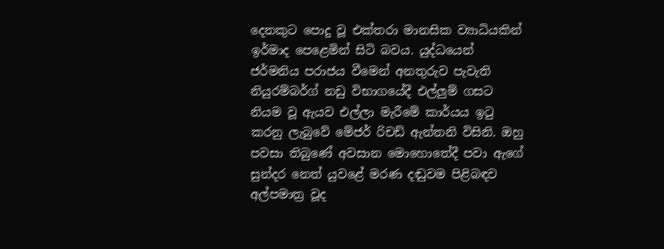දෙනකුට පොදු වූ එක්තරා මානසික ව්‍යාධියකින් ඉර්මාද පෙළෙමින් සිටි බවය. යුද්ධයෙන් ජර්මනිය පරාජය වීමෙන් අනතුරුව පැවැති නියුරම්බර්ග් නඩු විභාගයේදී එල්ලුම් ගසට නියම වූ ඇයව එල්ලා මැරීමේ කාර්යය ඉටු කරනු ලැබුවේ මේජර් රිචඩ් ඇන්තනි විසිනි. ඔහු පවසා තිබුණේ අවසාන මොහොතේදී පවා ඇගේ සුන්දර නෙත් යුවළේ මරණ දඬුවම පිළිබඳව අල්පමාත්‍ර වූද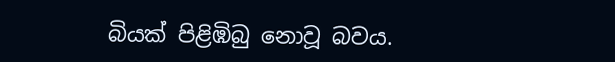බියක් පිළිඹිබු නොවූ බවය.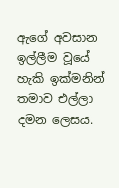ඇගේ අවසාන ඉල්ලීම වූයේ හැකි ඉක්මනින් තමාව එල්ලා දමන ලෙසය.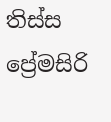තිස්ස ප්‍රේමසිරි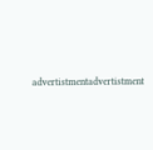advertistmentadvertistment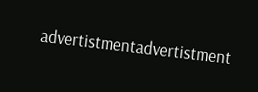advertistmentadvertistment